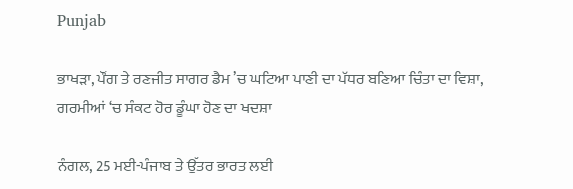Punjab

ਭਾਖੜਾ, ਪੌਂਗ ਤੇ ਰਣਜੀਤ ਸਾਗਰ ਡੈਮ ’ਚ ਘਟਿਆ ਪਾਣੀ ਦਾ ਪੱਧਰ ਬਣਿਆ ਚਿੰਤਾ ਦਾ ਵਿਸ਼ਾ, ਗਰਮੀਆਂ ‘ਚ ਸੰਕਟ ਹੋਰ ਡੂੰਘਾ ਹੋਣ ਦਾ ਖਦਸ਼ਾ

ਨੰਗਲ, 25 ਮਈ-ਪੰਜਾਬ ਤੇ ਉੱਤਰ ਭਾਰਤ ਲਈ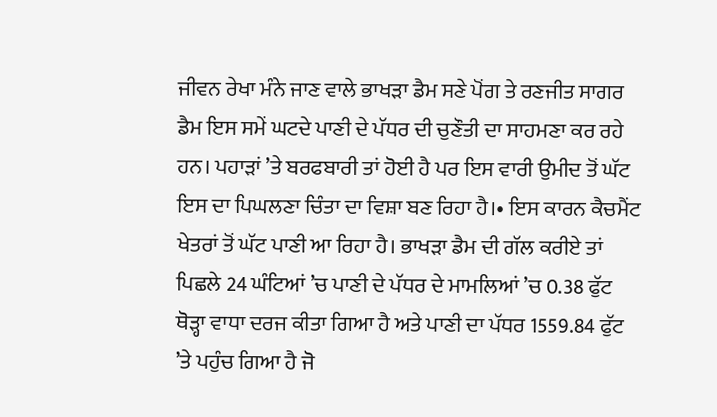ਜੀਵਨ ਰੇਖਾ ਮੰਨੇ ਜਾਣ ਵਾਲੇ ਭਾਖੜਾ ਡੈਮ ਸਣੇ ਪੋਂਗ ਤੇ ਰਣਜੀਤ ਸਾਗਰ ਡੈਮ ਇਸ ਸਮੇਂ ਘਟਦੇ ਪਾਣੀ ਦੇ ਪੱਧਰ ਦੀ ਚੁਣੌਤੀ ਦਾ ਸਾਹਮਣਾ ਕਰ ਰਹੇ ਹਨ। ਪਹਾੜਾਂ ’ਤੇ ਬਰਫਬਾਰੀ ਤਾਂ ਹੋਈ ਹੈ ਪਰ ਇਸ ਵਾਰੀ ਉਮੀਦ ਤੋਂ ਘੱਟ ਇਸ ਦਾ ਪਿਘਲਣਾ ਚਿੰਤਾ ਦਾ ਵਿਸ਼ਾ ਬਣ ਰਿਹਾ ਹੈ।• ਇਸ ਕਾਰਨ ਕੈਚਮੈਂਟ ਖੇਤਰਾਂ ਤੋਂ ਘੱਟ ਪਾਣੀ ਆ ਰਿਹਾ ਹੈ। ਭਾਖੜਾ ਡੈਮ ਦੀ ਗੱਲ ਕਰੀਏ ਤਾਂ ਪਿਛਲੇ 24 ਘੰਟਿਆਂ ’ਚ ਪਾਣੀ ਦੇ ਪੱਧਰ ਦੇ ਮਾਮਲਿਆਂ ’ਚ 0.38 ਫੁੱਟ ਥੋੜ੍ਹਾ ਵਾਧਾ ਦਰਜ ਕੀਤਾ ਗਿਆ ਹੈ ਅਤੇ ਪਾਣੀ ਦਾ ਪੱਧਰ 1559.84 ਫੁੱਟ ’ਤੇ ਪਹੁੰਚ ਗਿਆ ਹੈ ਜੋ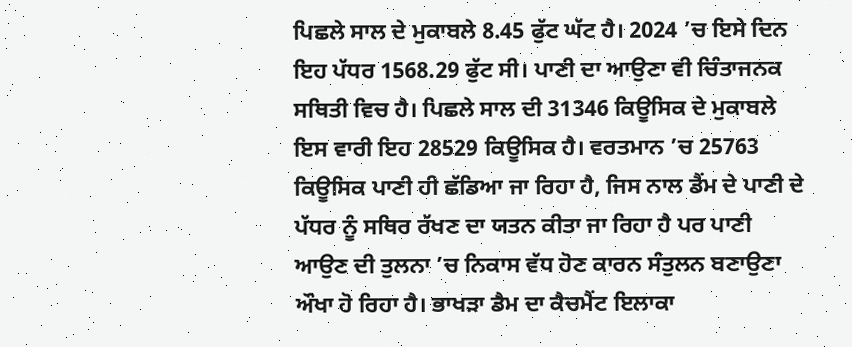ਪਿਛਲੇ ਸਾਲ ਦੇ ਮੁਕਾਬਲੇ 8.45 ਫੁੱਟ ਘੱਟ ਹੈ। 2024 ’ਚ ਇਸੇ ਦਿਨ ਇਹ ਪੱਧਰ 1568.29 ਫੁੱਟ ਸੀ। ਪਾਣੀ ਦਾ ਆਉਣਾ ਵੀ ਚਿੰਤਾਜਨਕ ਸਥਿਤੀ ਵਿਚ ਹੈ। ਪਿਛਲੇ ਸਾਲ ਦੀ 31346 ਕਿਊਸਿਕ ਦੇ ਮੁਕਾਬਲੇ ਇਸ ਵਾਰੀ ਇਹ 28529 ਕਿਊਸਿਕ ਹੈ। ਵਰਤਮਾਨ ’ਚ 25763 ਕਿਊਸਿਕ ਪਾਣੀ ਹੀ ਛੱਡਿਆ ਜਾ ਰਿਹਾ ਹੈ, ਜਿਸ ਨਾਲ ਡੈਂਮ ਦੇ ਪਾਣੀ ਦੇ ਪੱਧਰ ਨੂੰ ਸਥਿਰ ਰੱਖਣ ਦਾ ਯਤਨ ਕੀਤਾ ਜਾ ਰਿਹਾ ਹੈ ਪਰ ਪਾਣੀ ਆਉਣ ਦੀ ਤੁਲਨਾ ’ਚ ਨਿਕਾਸ ਵੱਧ ਹੋਣ ਕਾਰਨ ਸੰਤੁਲਨ ਬਣਾਉਣਾ ਔਖਾ ਹੋ ਰਿਹਾ ਹੈ। ਭਾਖੜਾ ਡੈਮ ਦਾ ਕੈਚਮੈਂਟ ਇਲਾਕਾ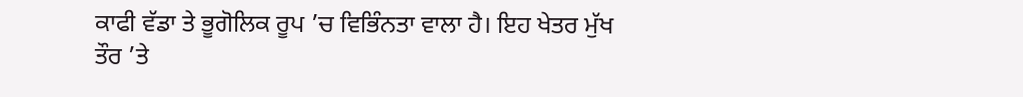ਕਾਫੀ ਵੱਡਾ ਤੇ ਭੂਗੋਲਿਕ ਰੂਪ ’ਚ ਵਿਭਿੰਨਤਾ ਵਾਲਾ ਹੈ। ਇਹ ਖੇਤਰ ਮੁੱਖ ਤੌਰ ’ਤੇ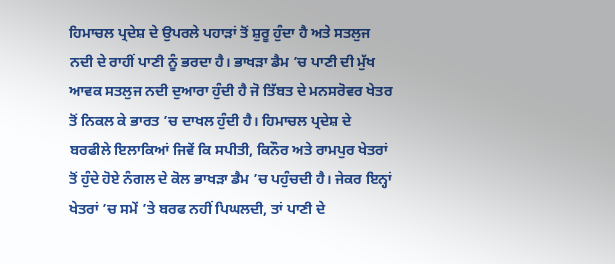ਹਿਮਾਚਲ ਪ੍ਰਦੇਸ਼ ਦੇ ਉਪਰਲੇ ਪਹਾੜਾਂ ਤੋਂ ਸ਼ੁਰੂ ਹੁੰਦਾ ਹੈ ਅਤੇ ਸਤਲੁਜ ਨਦੀ ਦੇ ਰਾਹੀਂ ਪਾਣੀ ਨੂੰ ਭਰਦਾ ਹੈ। ਭਾਖੜਾ ਡੈਮ ’ਚ ਪਾਣੀ ਦੀ ਮੁੱਖ ਆਵਕ ਸਤਲੁਜ ਨਦੀ ਦੁਆਰਾ ਹੁੰਦੀ ਹੈ ਜੋ ਤਿੱਬਤ ਦੇ ਮਨਸਰੋਵਰ ਖੇਤਰ ਤੋਂ ਨਿਕਲ ਕੇ ਭਾਰਤ ’ਚ ਦਾਖਲ ਹੁੰਦੀ ਹੈ। ਹਿਮਾਚਲ ਪ੍ਰਦੇਸ਼ ਦੇ ਬਰਫੀਲੇ ਇਲਾਕਿਆਂ ਜਿਵੇਂ ਕਿ ਸਪੀਤੀ, ਕਿਨੌਰ ਅਤੇ ਰਾਮਪੁਰ ਖੇਤਰਾਂ ਤੋਂ ਹੁੰਦੇ ਹੋਏ ਨੰਗਲ ਦੇ ਕੋਲ ਭਾਖੜਾ ਡੈਮ ’ਚ ਪਹੁੰਚਦੀ ਹੈ। ਜੇਕਰ ਇਨ੍ਹਾਂ ਖੇਤਰਾਂ ’ਚ ਸਮੇਂ ’ਤੇ ਬਰਫ ਨਹੀਂ ਪਿਘਲਦੀ, ਤਾਂ ਪਾਣੀ ਦੇ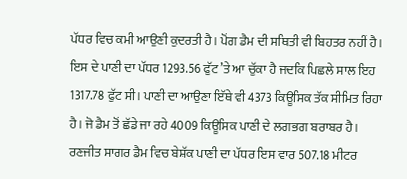ਪੱਧਰ ਵਿਚ ਕਮੀ ਆਉਣੀ ਕੁਦਰਤੀ ਹੈ। ਪੋਂਗ ਡੈਮ ਦੀ ਸਥਿਤੀ ਵੀ ਬਿਹਤਰ ਨਹੀਂ ਹੈ। ਇਸ ਦੇ ਪਾਣੀ ਦਾ ਪੱਧਰ 1293.56 ਫੁੱਟ ’ਤੇ ਆ ਚੁੱਕਾ ਹੈ ਜਦਕਿ ਪਿਛਲੇ ਸਾਲ ਇਹ 1317.78 ਫੁੱਟ ਸੀ। ਪਾਣੀ ਦਾ ਆਉਣਾ ਇੱਥੇ ਵੀ 4373 ਕਿਊਸਿਕ ਤੱਕ ਸੀਮਿਤ ਰਿਹਾ ਹੈ। ਜੋ ਡੈਮ ਤੋਂ ਛੱਡੇ ਜਾ ਰਹੇ 4009 ਕਿਊਸਿਕ ਪਾਣੀ ਦੇ ਲਗਭਗ ਬਰਾਬਰ ਹੈ। ਰਣਜੀਤ ਸਾਗਰ ਡੈਮ ਵਿਚ ਬੇਸ਼ੱਕ ਪਾਣੀ ਦਾ ਪੱਧਰ ਇਸ ਵਾਰ 507.18 ਮੀਟਰ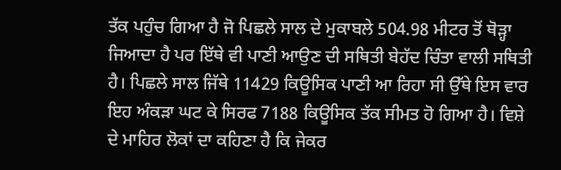ਤੱਕ ਪਹੁੰਚ ਗਿਆ ਹੈ ਜੋ ਪਿਛਲੇ ਸਾਲ ਦੇ ਮੁਕਾਬਲੇ 504.98 ਮੀਟਰ ਤੋਂ ਥੋੜ੍ਹਾ ਜਿਆਦਾ ਹੈ ਪਰ ਇੱਥੇ ਵੀ ਪਾਣੀ ਆਉਣ ਦੀ ਸਥਿਤੀ ਬੇਹੱਦ ਚਿੰਤਾ ਵਾਲੀ ਸਥਿਤੀ ਹੈ। ਪਿਛਲੇ ਸਾਲ ਜਿੱਥੇ 11429 ਕਿਊਸਿਕ ਪਾਣੀ ਆ ਰਿਹਾ ਸੀ ਉੱਥੇ ਇਸ ਵਾਰ ਇਹ ਅੰਕੜਾ ਘਟ ਕੇ ਸਿਰਫ 7188 ਕਿਊਸਿਕ ਤੱਕ ਸੀਮਤ ਹੋ ਗਿਆ ਹੈ। ਵਿਸ਼ੇ ਦੇ ਮਾਹਿਰ ਲੋਕਾਂ ਦਾ ਕਹਿਣਾ ਹੈ ਕਿ ਜੇਕਰ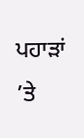ਪਹਾੜਾਂ ’ਤੇ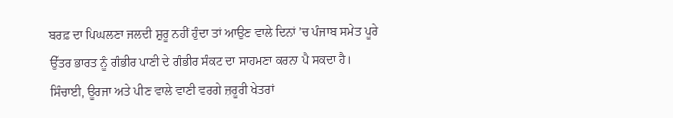ਬਰਫ਼ ਦਾ ਪਿਘਲਣਾ ਜਲਦੀ ਸ਼ੁਰੂ ਨਹੀਂ ਹੁੰਦਾ ਤਾਂ ਆਉਣ ਵਾਲੇ ਦਿਨਾਂ ’ਚ ਪੰਜਾਬ ਸਮੇਤ ਪੂਰੇ ਉੱਤਰ ਭਾਰਤ ਨੂੰ ਗੰਭੀਰ ਪਾਣੀ ਦੇ ਗੰਭੀਰ ਸੰਕਟ ਦਾ ਸਾਹਮਣਾ ਕਰਨਾ ਪੈ ਸਕਦਾ ਹੈ। ਸਿੰਚਾਈ, ਊਰਜਾ ਅਤੇ ਪੀਣ ਵਾਲੇ ਵਾਣੀ ਵਰਗੇ ਜ਼ਰੂਰੀ ਖੇਤਰਾਂ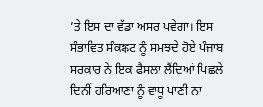’ਤੇ ਇਸ ਦਾ ਵੱਡਾ ਅਸਰ ਪਵੇਗਾ। ਇਸ ਸੰਭਾਵਿਤ ਸੰਕঙ্কਟ ਨੂੰ ਸਮਝਦੇ ਹੋਏ ਪੰਜਾਬ ਸਰਕਾਰ ਨੇ ਇਕ ਫੈਸਲਾ ਲੈਂਦਿਆਂ ਪਿਛਲੇ ਦਿਨੀਂ ਹਰਿਆਣਾ ਨੂੰ ਵਾਧੂ ਪਾਣੀ ਨਾ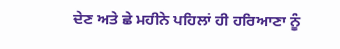ਦੇਣ ਅਤੇ ਛੇ ਮਹੀਨੇ ਪਹਿਲਾਂ ਹੀ ਹਰਿਆਣਾ ਨੂੰ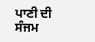ਪਾਣੀ ਦੀ ਸੰਜਮ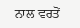ਨਾਲ ਵਰਤੋਂ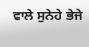ਵਾਲੇ ਸੁਨੇਹੇ ਭੇਜੇ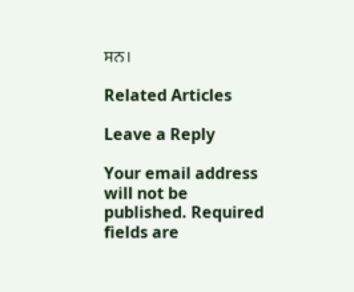ਸਨ।

Related Articles

Leave a Reply

Your email address will not be published. Required fields are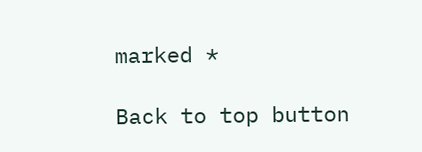marked *

Back to top button